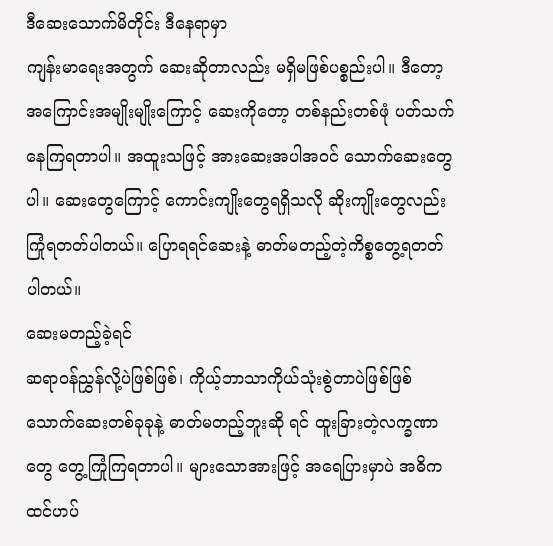ဒီဆေးသောက်မိတိုင်း ဒီနေရာမှာ
ကျန်းမာရေးအတွက် ဆေးဆိုတာလည်း မရှိမဖြစ်ပစ္စည်းပါ။ ဒီတော့ အကြောင်းအမျိုးမျိုးကြောင့် ဆေးကိုတော့ တစ်နည်းတစ်ဖုံ ပတ်သက်နေကြရတာပါ။ အထူးသဖြင့် အားဆေးအပါအ၀င် သောက်ဆေးတွေ ပါ။ ဆေးတွေကြောင့် ကောင်းကျိုးတွေရရှိသလို ဆိုးကျိုးတွေလည်း ကြုံရတတ်ပါတယ်။ ပြောရရင်ဆေးနဲ့ ဓာတ်မတည့်တဲ့ကိစ္စတွေ့ရတတ်ပါတယ်။
ဆေးမတည့်ခဲ့ရင်
ဆရာ၀န်ညွှန်လို့ပဲဖြစ်ဖြစ်၊ ကိုယ့်ဘာသာကိုယ်သုံးစွဲတာပဲဖြစ်ဖြစ် သောက်ဆေးတစ်ခုခုနဲ့ ဓာတ်မတည့်ဘူးဆို ရင် ထူးခြားတဲ့လက္ခဏာတွေ တွေ့ကြုံကြရတာပါ။ များသောအားဖြင့် အရေပြားမှာပဲ အဓိကထင်ဟပ်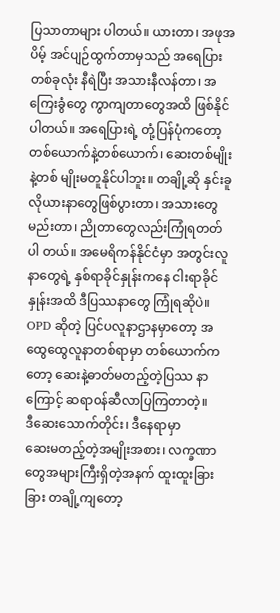ပြသာတာများ ပါတယ်။ ယားတာ၊ အဖုအပိမ့် အင်ပျဉ်ထွက်တာမှသည် အရေပြားတစ်ခုလုံး နီရဲပြီး အသားနီလန်တာ၊ အကြေးခွံတွေ ကွာကျတာတွေအထိ ဖြစ်နိုင်ပါတယ်။ အရေပြားရဲ့ တုံ့ပြန်ပုံကတော့ တစ်ယောက်နဲ့တစ်ယောက်၊ ဆေးတစ်မျိုးနဲ့တစ် မျိုးမတူနိုင်ပါဘူး။ တချို့ဆို နှင်းခူလိုယားနာတွေဖြစ်ပွားတာ၊ အသားတွေ မည်းတာ၊ ညိုတာတွေလည်းကြုံရတတ်ပါ တယ်။ အမေရိကန်နိုင်ငံမှာ အတွင်းလူနာတွေရဲ့ နှစ်ရာခိုင်နှုန်းကနေ ငါးရာခိုင်နှုန်းအထိ ဒီပြဿနာတွေ ကြုံရဆိုပဲ။ OPD ဆိုတဲ့ ပြင်ပလူနာဌာနမှာတော့ အထွေထွေလူနာတစ်ရာမှာ တစ်ယောက်ကတော့ ဆေးနဲ့ဓာတ်မတည့်တဲ့ပြဿ နာကြောင့် ဆရာ၀န်ဆီလာပြကြတာတဲ့။
ဒီဆေးသောက်တိုင်း၊ ဒီနေရာမှာ
ဆေးမတည့်တဲ့အမျိုးအစား၊ လက္ခဏာတွေအများကြီးရှိတဲ့အနက် ထူးထူးခြားခြား တချို့ကျတော့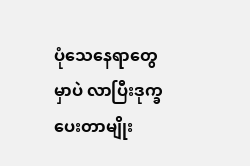ပုံသေနေရာတွေမှာပဲ လာပြီးဒုက္ခပေးတာမျိုး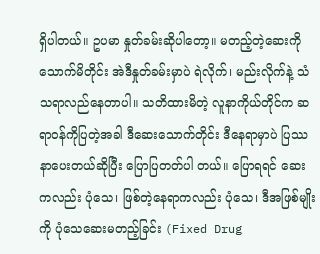ရှိပါတယ်။ ဥပမာ နှုတ်ခမ်းဆိုပါတော့။ မတည့်တဲ့ဆေးကို သောက်မိတိုင်း အဲဒီနှုတ်ခမ်းမှာပဲ ရဲလိုက်၊ မည်းလိုက်နဲ့ သံသရာလည်နေတာပါ။ သတိထားမိတဲ့ လူနာကိုယ်တိုင်က ဆရာ၀န်ကိုပြတဲ့အခါ ဒီဆေးသောက်တိုင်း ဒီနေရာမှာပဲ ပြဿနာပေးတယ်ဆိုပြီး ပြောပြတတ်ပါ တယ်။ ပြောရရင် ဆေးကလည်း ပုံသေ၊ ဖြစ်တဲ့နေရာကလည်း ပုံသေ၊ ဒီအဖြစ်မျိုးကို ပုံသေဆေးမတည့်ခြင်း (Fixed Drug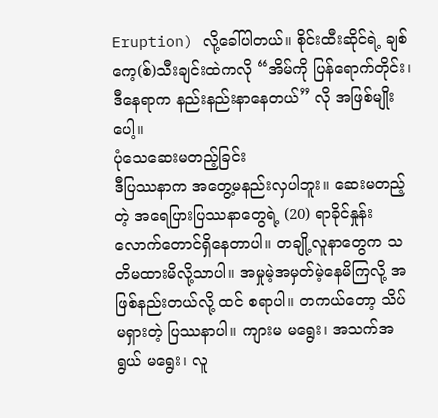Eruption) လို့ခေါ်ပါတယ်။ စိုင်းထီးဆိုင်ရဲ့ ချစ်ကေ့(စ်)သီးချင်းထဲကလို “အိမ်ကို ပြန်ရောက်တိုင်း၊ ဒီနေရာက နည်းနည်းနာနေတယ်” လို အဖြစ်မျိုးပေါ့။
ပုံသေဆေးမတည့်ခြင်း
ဒီပြဿနာက အတွေ့မနည်းလှပါဘူး။ ဆေးမတည့်တဲ့ အရေပြားပြဿနာတွေရဲ့ (20) ရာခိုင်နှုန်း လောက်တောင်ရှိနေတာပါ။ တချို့လူနာတွေက သတိမထားမိလို့သာပါ။ အမှုမဲ့အမှတ်မဲ့နေမိကြလို့ အဖြစ်နည်းတယ်လို့ ထင် စရာပါ။ တကယ်တော့ သိပ်မရှားတဲ့ ပြဿနာပါ။ ကျားမ မရွေး၊ အသက်အရွယ် မရွေး၊ လူ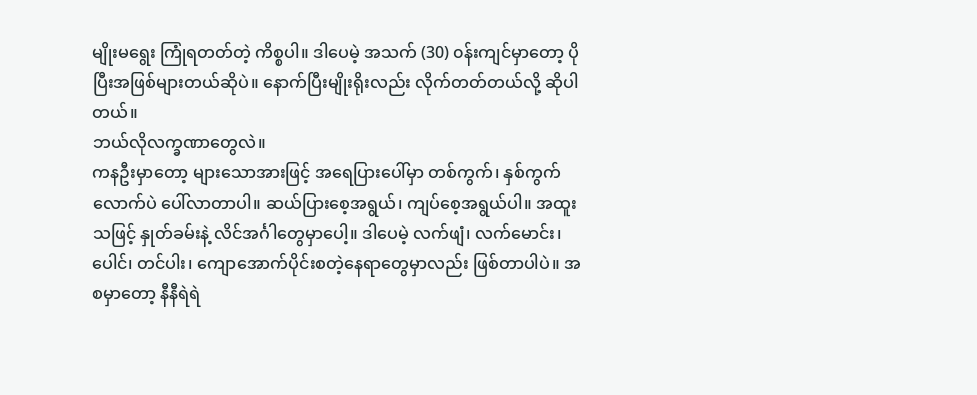မျိုးမရွေး ကြုံရတတ်တဲ့ ကိစ္စပါ။ ဒါပေမဲ့ အသက် (30) ၀န်းကျင်မှာတော့ ပိုပြီးအဖြစ်များတယ်ဆိုပဲ။ နောက်ပြီးမျိုးရိုးလည်း လိုက်တတ်တယ်လို့ ဆိုပါတယ်။
ဘယ်လိုလက္ခဏာတွေလဲ။
ကနဦးမှာတော့ များသောအားဖြင့် အရေပြားပေါ်မှာ တစ်ကွက်၊ နှစ်ကွက်လောက်ပဲ ပေါ်လာတာပါ။ ဆယ်ပြားစေ့အရွယ်၊ ကျပ်စေ့အရွယ်ပါ။ အထူးသဖြင့် နှုတ်ခမ်းနဲ့ လိင်အင်္ဂါတွေမှာပေါ့။ ဒါပေမဲ့ လက်ဖျံ၊ လက်မောင်း၊ ပေါင်၊ တင်ပါး၊ ကျောအောက်ပိုင်းစတဲ့နေရာတွေမှာလည်း ဖြစ်တာပါပဲ။ အစမှာတော့ နီနီရဲရဲ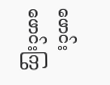ဖောင်းဖောင်းကြွ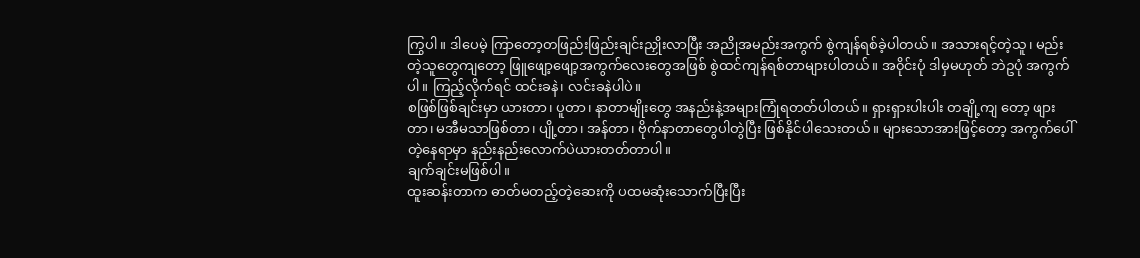ကြွပါ။ ဒါပေမဲ့ ကြာတော့တဖြည်းဖြည်းချင်းညှိုးလာပြီး အညိုအမည်းအကွက် စွဲကျန်ရစ်ခဲ့ပါတယ်။ အသားရင့်တဲ့သူ၊ မည်းတဲ့သူတွေကျတော့ ဖြူဖျော့ဖျော့အကွက်လေးတွေအဖြစ် စွဲထင်ကျန်ရစ်တာများပါတယ်။ အ၀ိုင်းပုံ ဒါမှမဟုတ် ဘဲဥပုံ အကွက်ပါ။ ကြည့်လိုက်ရင် ထင်းခနဲ၊ လင်းခနဲပါပဲ။
စဖြစ်ဖြစ်ချင်းမှာ ယားတာ၊ ပူတာ၊ နာတာမျိုးတွေ အနည်းနဲ့အများကြုံရတတ်ပါတယ်။ ရှားရှားပါးပါး တချို့ကျ တော့ ဖျားတာ၊ မအီမသာဖြစ်တာ၊ ပျို့တာ၊ အန်တာ၊ ဗိုက်နာတာတွေပါတွဲပြီး ဖြစ်နိုင်ပါသေးတယ်။ များသောအားဖြင့်တော့ အကွက်ပေါ်တဲ့နေရာမှာ နည်းနည်းလောက်ပဲယားတတ်တာပါ။
ချက်ချင်းမဖြစ်ပါ။
ထူးဆန်းတာက ဓာတ်မတည့်တဲ့ဆေးကို ပထမဆုံးသောက်ပြီးပြီး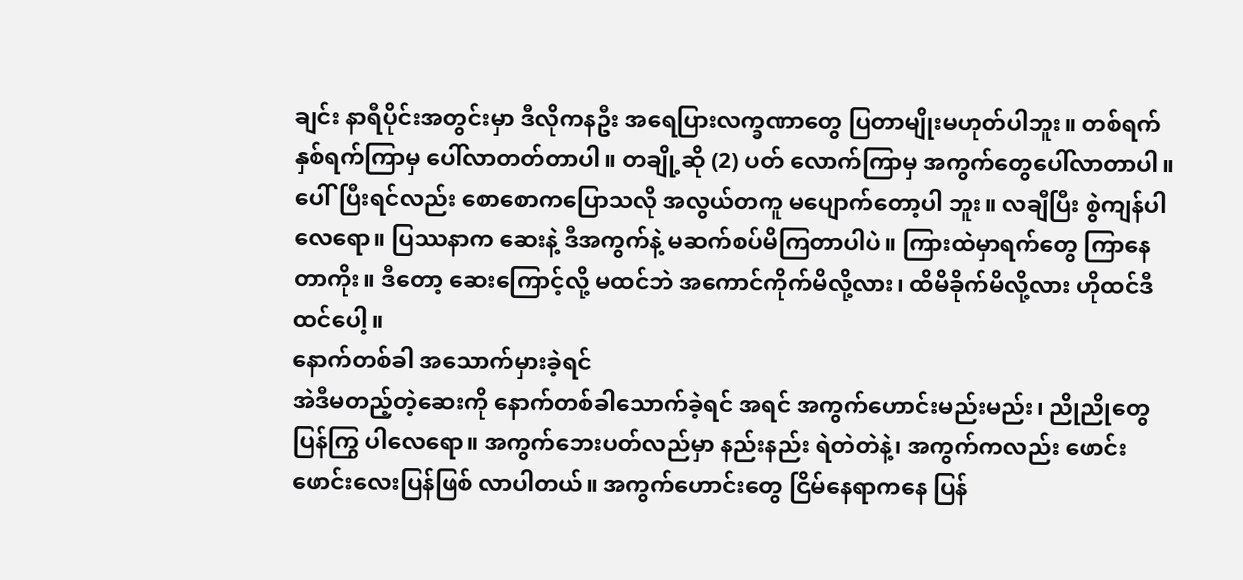ချင်း နာရီပိုင်းအတွင်းမှာ ဒီလိုကနဦး အရေပြားလက္ခဏာတွေ ပြတာမျိုးမဟုတ်ပါဘူး။ တစ်ရက်နှစ်ရက်ကြာမှ ပေါ်လာတတ်တာပါ။ တချို့ဆို (2) ပတ် လောက်ကြာမှ အကွက်တွေပေါ်လာတာပါ။ ပေါ်ပြီးရင်လည်း စောစောကပြောသလို အလွယ်တကူ မပျောက်တော့ပါ ဘူး။ လချီပြီး စွဲကျန်ပါလေရော။ ပြဿနာက ဆေးနဲ့ ဒီအကွက်နဲ့ မဆက်စပ်မိကြတာပါပဲ။ ကြားထဲမှာရက်တွေ ကြာနေတာကိုး။ ဒီတော့ ဆေးကြောင့်လို့ မထင်ဘဲ အကောင်ကိုက်မိလို့လား၊ ထိမိခိုက်မိလို့လား ဟိုထင်ဒီထင်ပေါ့။
နောက်တစ်ခါ အသောက်မှားခဲ့ရင်
အဲဒီမတည့်တဲ့ဆေးကို နောက်တစ်ခါသောက်ခဲ့ရင် အရင် အကွက်ဟောင်းမည်းမည်း၊ ညိုညိုတွေ ပြန်ကြွ ပါလေရော။ အကွက်ဘေးပတ်လည်မှာ နည်းနည်း ရဲတဲတဲနဲ့၊ အကွက်ကလည်း ဖောင်းဖောင်းလေးပြန်ဖြစ် လာပါတယ်။ အကွက်ဟောင်းတွေ ငြိမ်နေရာကနေ ပြန်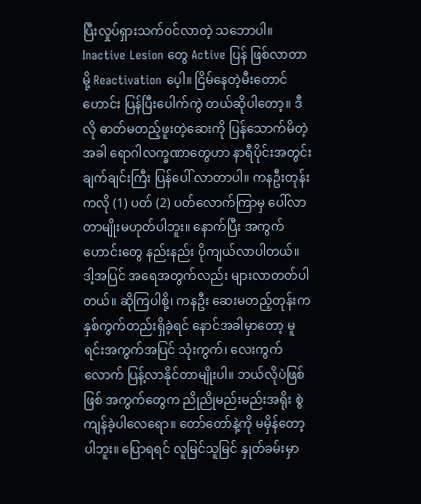ပြီးလှုပ်ရှားသက်၀င်လာတဲ့ သဘောပါ။ Inactive Lesion တွေ Active ပြန် ဖြစ်လာတာမို့ Reactivation ပေ့ါ။ ငြိမ်နေတဲ့မီးတောင်ဟောင်း ပြန်ပြီးပေါက်ကွဲ တယ်ဆိုပါတော့။ ဒီလို ဓာတ်မတည့်ဖူးတဲ့ဆေးကို ပြန်သောက်မိတဲ့အခါ ရောဂါလက္ခဏာတွေဟာ နာရီပိုင်းအတွင်းချက်ချင်းကြီး ပြန်ပေါ် လာတာပါ။ ကနဦးတုန်းကလို (1) ပတ် (2) ပတ်လောက်ကြာမှ ပေါ်လာတာမျိုးမဟုတ်ပါဘူး။ နောက်ပြီး အကွက်ဟောင်းတွေ နည်းနည်း ပိုကျယ်လာပါတယ်။ ဒါ့အပြင် အရေအတွက်လည်း များလာတတ်ပါတယ်။ ဆိုကြပါစို့၊ ကနဦး ဆေးမတည့်တုန်းက နှစ်ကွက်တည်းရှိခဲ့ရင် နောင်အခါမှာတော့ မူရင်းအကွက်အပြင် သုံးကွက်၊ လေးကွက်လောက် ပြန့်လာနိုင်တာမျိုးပါ။ ဘယ်လိုပဲဖြစ်ဖြစ် အကွက်တွေက ညိုညိုမည်းမည်းအရိုး စွဲကျန်ခဲ့ပါလေရော။ တော်တော်နဲ့ကို မမှိန်တော့ပါဘူး။ ပြောရရင် လူမြင်သူမြင် နှုတ်ခမ်းမှာ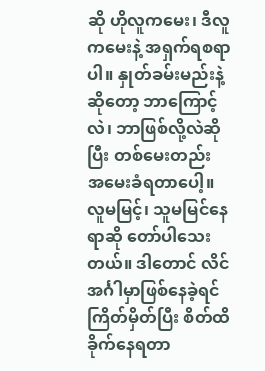ဆို ဟိုလူကမေး၊ ဒီလူကမေးနဲ့ အရှက်ရစရာပါ။ နှုတ်ခမ်းမည်းနဲ့ဆိုတော့ ဘာကြောင့်လဲ၊ ဘာဖြစ်လို့လဲဆိုပြီး တစ်မေးတည်း အမေးခံရတာပေါ့။ လူမမြင့်၊ သူမမြင်နေရာဆို တော်ပါသေးတယ်။ ဒါတောင် လိင်အင်္ဂါမှာဖြစ်နေခဲ့ရင် ကြိတ်မှိတ်ပြီး စိတ်ထိခိုက်နေရတာ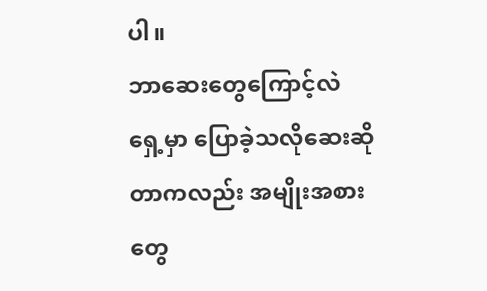ပါ။
ဘာဆေးတွေကြောင့်လဲ
ရှေ့မှာ ပြောခဲ့သလိုဆေးဆိုတာကလည်း အမျိုးအစားတွေ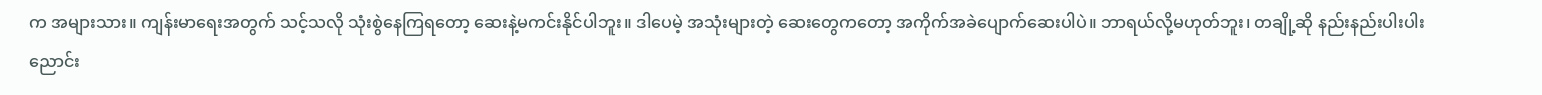က အများသား။ ကျန်းမာရေးအတွက် သင့်သလို သုံးစွဲနေကြရတော့ ဆေးနဲ့မကင်းနိုင်ပါဘူး။ ဒါပေမဲ့ အသုံးများတဲ့ ဆေးတွေကတော့ အကိုက်အခဲပျောက်ဆေးပါပဲ။ ဘာရယ်လို့မဟုတ်ဘူး၊ တချို့ဆို နည်းနည်းပါးပါး ညောင်း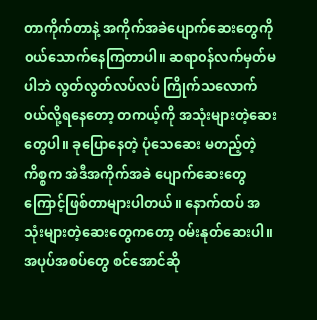တာကိုက်တာနဲ့ အကိုက်အခဲပျောက်ဆေးတွေကို ၀ယ်သောက်နေကြတာပါ။ ဆရာ၀န်လက်မှတ်မပါဘဲ လွတ်လွတ်လပ်လပ် ကြိုက်သလောက်၀ယ်လို့ရနေတော့ တကယ့်ကို အသုံးများတဲ့ဆေးတွေပါ။ ခုပြောနေတဲ့ ပုံသေဆေး မတည့်တဲ့ကိစ္စက အဲဒီအကိုက်အခဲ ပျောက်ဆေးတွေကြောင့်ဖြစ်တာများပါတယ်။ နောက်ထပ် အသုံးများတဲ့ဆေးတွေကတော့ ၀မ်းနုတ်ဆေးပါ။ အပုပ်အစပ်တွေ စင်အောင်ဆို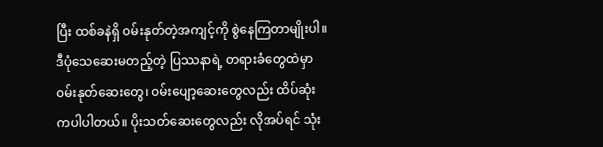ပြီး ထစ်ခနဲရှိ ၀မ်းနုတ်တဲ့အကျင့်ကို စွဲနေကြတာမျိုးပါ။ ဒီပုံသေဆေးမတည့်တဲ့ ပြဿနာရဲ့ တရားခံတွေထဲမှာ ၀မ်းနုတ်ဆေးတွေ၊ ၀မ်းပျော့ဆေးတွေလည်း ထိပ်ဆုံးကပါပါတယ်။ ပိုးသတ်ဆေးတွေလည်း လိုအပ်ရင် သုံး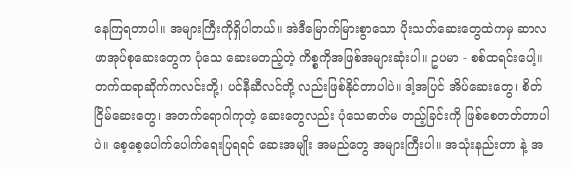နေကြရတာပါ။ အများကြီးကိုရှိပါတယ်။ အဲဒီမြောက်မြားစွာသော ပိုးသတ်ဆေးတွေထဲကမှ ဆာလဖာအုပ်စုဆေးတွေက ပုံသေ ဆေးမတည့်တဲ့ ကိစ္စကိုအဖြစ်အများဆုံးပါ။ ဥပမာ - စစ်ထရင်းပေါ့။ တက်ထရာဆိုက်ကလင်းတို့၊ ပင်နီဆီလင်တို့ လည်းဖြစ်နိုင်တာပါပဲ။ ဒါ့အပြင် အိပ်ဆေးတွေ၊ စိတ်ငြိမ်ဆေးတွေ၊ အတက်ရောဂါကုတဲ့ ဆေးတွေလည်း ပုံသေဓာတ်မ တည့်ခြင်းကို ဖြစ်စေတတ်တာပါပဲ။ စေ့စေ့ပေါက်ပေါက်ရေးပြရရင် ဆေးအမျိုး အမည်တွေ အများကြီးပါ။ အသုံးနည်းတာ နဲ့ အ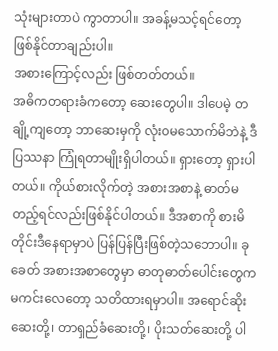သုံးများတာပဲ ကွာတာပါ။ အခန့်မသင့်ရင်တော့ ဖြစ်နိုင်တာချည်းပါ။
အစားကြောင့်လည်း ဖြစ်တတ်တယ်။
အဓိကတရားခံကတော့ ဆေးတွေပါ။ ဒါပေမဲ့ တချို့ကျတော့ ဘာဆေးမှကို လုံး၀မသောက်မိဘဲနဲ့ ဒီပြဿနာ ကြုံရတာမျိုးရှိပါတယ်။ ရှားတော့ ရှားပါတယ်။ ကိုယ်စားလိုက်တဲ့ အစားအစာနဲ့ ဓာတ်မတည့်ရင်လည်းဖြစ်နိုင်ပါတယ်။ ဒီအစာကို စားမိတိုင်းဒီနေရာမှာပဲ ပြန်ပြန်ပြီးဖြစ်တဲ့သဘောပါ။ ခုခေတ် အစားအစာတွေမှာ ဓာတုဓာတ်ပေါင်းတွေက မကင်းလေတော့ သတိထားရမှာပါ။ အရောင်ဆိုးဆေးတို့၊ တာရှည်ခံဆေးတို့၊ ပိုးသတ်ဆေးတို့ ပါ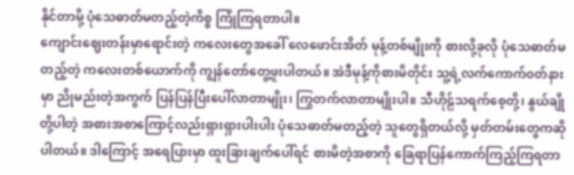နိုင်တာမို့ ပုံသေဓာတ်မတည့်တဲ့ကိစ္စ ကြုံကြရတာပါ။
ကျောင်းဈေးတန်းမှာရောင်းတဲ့ ကလေးတွေအခေါ် လေဖောင်းအိတ် မုန့်တစ်မျိုးကို စားလို့ခုလို ပုံသေဓာတ်မတည့်တဲ့ ကလေးတစ်ယောက်ကို ကျွန်တော်တွေ့ဖူးပါတယ်။ အဲဒီမုန့်ကိုစားမိတိုင်း သူ့ရဲ့လက်ကောက်၀တ်နားမှာ ညိုမည်းတဲ့အကွက် ပြန်ပြန်ပြီးပေါ်လာတာမျိုး၊ ကြွတက်လာတာမျိုးပါ။ သီဟိုဠ်သရက်စေ့တို့၊ နွယ်ချိုတို့ပါတဲ့ အစားအစာကြောင့်လည်းရှားရှားပါးပါး ပုံသေဓာတ်မတည့်တဲ့ သူတွေရှိတယ်လို့ မှတ်တမ်းတွေကဆိုပါတယ်။ ဒါကြောင့် အရေပြားမှာ ထူးခြားချက်ပေါ်ရင် စားမိတဲ့အစာကို ခြေရာပြန်ကောက်ကြည့်ကြရတာ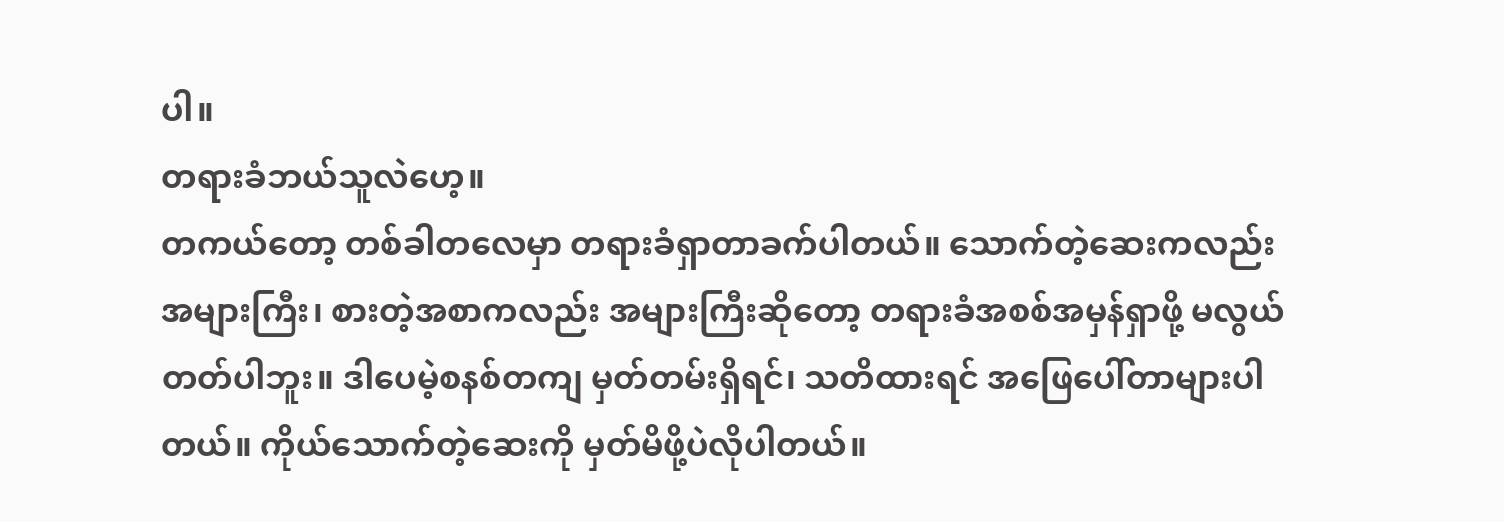ပါ။
တရားခံဘယ်သူလဲဟေ့။
တကယ်တော့ တစ်ခါတလေမှာ တရားခံရှာတာခက်ပါတယ်။ သောက်တဲ့ဆေးကလည်း အများကြီး၊ စားတဲ့အစာကလည်း အများကြီးဆိုတော့ တရားခံအစစ်အမှန်ရှာဖို့ မလွယ်တတ်ပါဘူး။ ဒါပေမဲ့စနစ်တကျ မှတ်တမ်းရှိရင်၊ သတိထားရင် အဖြေပေါ်တာများပါတယ်။ ကိုယ်သောက်တဲ့ဆေးကို မှတ်မိဖို့ပဲလိုပါတယ်။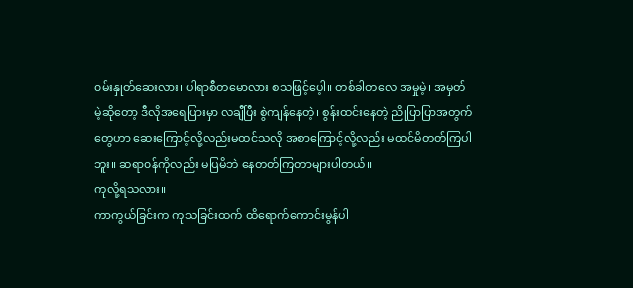၀မ်းနှုတ်ဆေးလား၊ ပါရာစီတမောလား စသဖြင့်ပေ့ါ။ တစ်ခါတလေ အမှုမဲ့၊ အမှတ်မဲ့ဆိုတော့ ဒီလိုအရေပြားမှာ လချီပြီး စွဲကျန်နေတဲ့၊ စွန်းထင်းနေတဲ့ ညိုပြာပြာအတွက်တွေဟာ ဆေးကြောင့်လို့လည်းမထင်သလို အစာကြောင့်လို့လည်း မထင်မိတတ်ကြပါဘူး။ ဆရာ၀န်ကိုလည်း မပြမိဘဲ နေတတ်ကြတာများပါတယ်။
ကုလို့ရသလား။
ကာကွယ်ခြင်းက ကုသခြင်းထက် ထိရောက်ကောင်းမွန်ပါ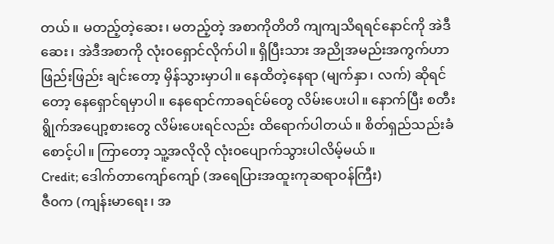တယ်။ မတည့်တဲ့ဆေး၊ မတည့်တဲ့ အစာကိုတိတိ ကျကျသိရရင်နောင်ကို အဲဒီဆေး၊ အဲဒီအစာကို လုံး၀ရှောင်လိုက်ပါ။ ရှိပြီးသား အညိုအမည်းအကွက်ဟာ ဖြည်းဖြည်း ချင်းတော့ မှိန်သွားမှာပါ။ နေထိတဲ့နေရာ (မျက်နှာ၊ လက်) ဆိုရင်တော့ နေရှောင်ရမှာပါ။ နေရောင်ကာခရင်မ်တွေ လိမ်းပေးပါ။ နောက်ပြီး စတီးရွိုက်အပျော့စားတွေ လိမ်းပေးရင်လည်း ထိရောက်ပါတယ်။ စိတ်ရှည်သည်းခံစောင့်ပါ။ ကြာတော့ သူ့အလိုလို လုံး၀ပျောက်သွားပါလိမ့်မယ်။
Credit; ဒေါက်တာကျော်ကျော် (အရေပြားအထူးကုဆရာ၀န်ကြီး)
ဇီ၀က (ကျန်းမာရေး၊ အ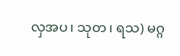လှအပ၊ သုတ၊ ရသ) မဂ္ဂ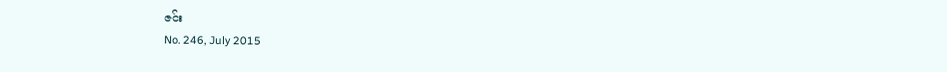ဇင်း
No. 246, July 2015